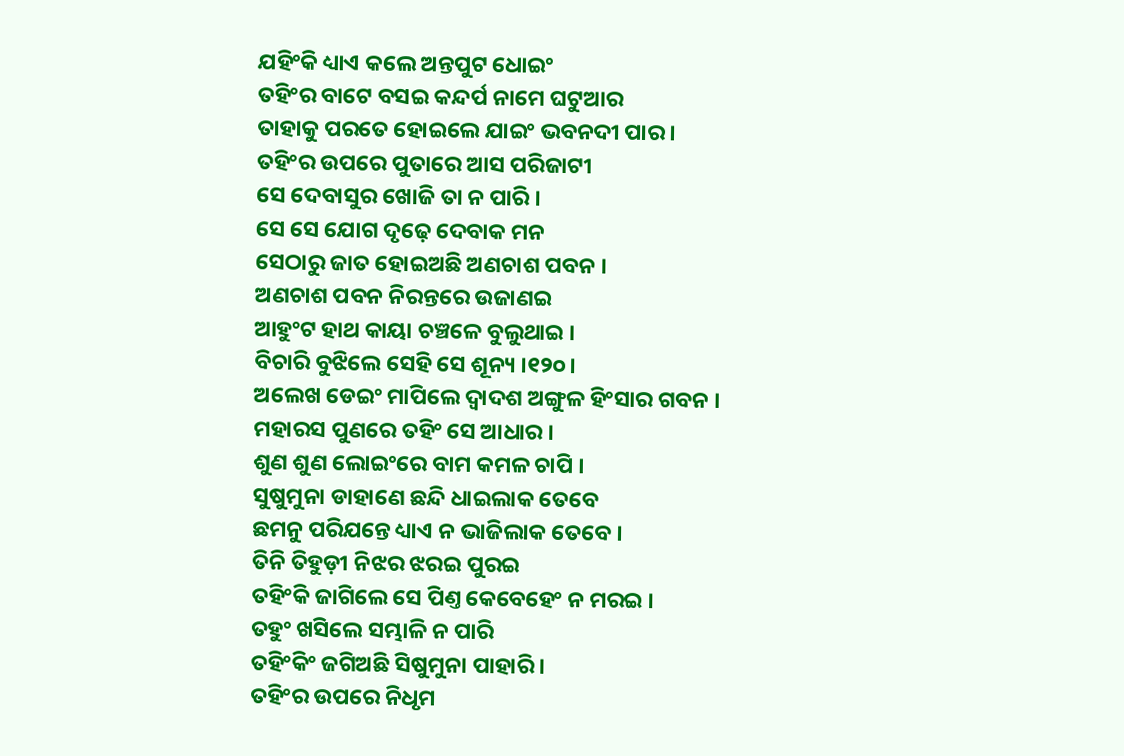ଯହିଂକି ଧ୍ୟାଏ କଲେ ଅନ୍ତପୁଟ ଧୋଇଂ
ତହିଂର ବାଟେ ବସଇ କନ୍ଦର୍ପ ନାମେ ଘଟୁଆର
ତାହାକୁ ପରତେ ହୋଇଲେ ଯାଇଂ ଭବନଦୀ ପାର ।
ତହିଂର ଉପରେ ପୁତାରେ ଆସ ପରିଜାଟୀ
ସେ ଦେବାସୁର ଖୋଜି ତା ନ ପାରି ।
ସେ ସେ ଯୋଗ ଦୃଢ଼େ ଦେବାକ ମନ
ସେଠାରୁ ଜାତ ହୋଇଅଛି ଅଣଚାଶ ପବନ ।
ଅଣଚାଶ ପବନ ନିରନ୍ତରେ ଉଜାଣଇ
ଆହୁଂଟ ହାଥ କାୟା ଚଞ୍ଚଳେ ବୁଲୁଥାଇ ।
ବିଚାରି ବୁଝିଲେ ସେହି ସେ ଶୂନ୍ୟ ।୧୨୦।
ଅଲେଖ ଡେଇଂ ମାପିଲେ ଦ୍ୱାଦଶ ଅଙ୍ଗୁଳ ହିଂସାର ଗବନ ।
ମହାରସ ପୁଣରେ ତହିଂ ସେ ଆଧାର ।
ଶୁଣ ଶୁଣ ଲୋଇଂରେ ବାମ କମଳ ଚାପି ।
ସୁଷୁମୁନା ଡାହାଣେ ଛନ୍ଦି ଧାଇଲାକ ତେବେ
ଛମନୁ ପରିଯନ୍ତେ ଧ୍ୟାଏ ନ ଭାଜିଲାକ ତେବେ ।
ତିନି ତିହୁଡ଼ୀ ନିଝର ଝରଇ ପୁରଇ
ତହିଂକି ଜାଗିଲେ ସେ ପିଣ୍ତ କେବେହେଂ ନ ମରଇ ।
ତହୁଂ ଖସିଲେ ସମ୍ଭାଳି ନ ପାରି
ତହିଂକିଂ ଜଗିଅଛି ସିଷୁମୁନା ପାହାରି ।
ତହିଂର ଉପରେ ନିଧୃମ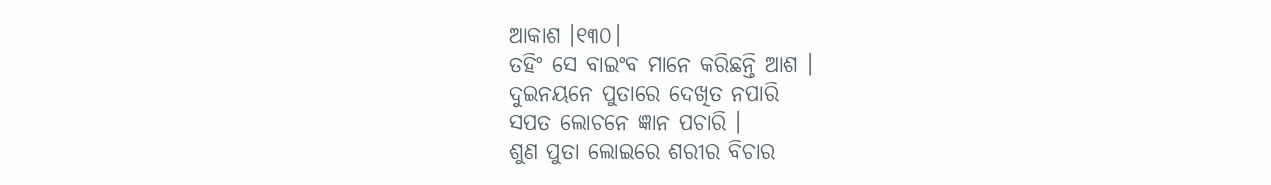ଆକାଶ ।୧୩୦।
ତହିଂ ସେ ବାଇଂବ ମାନେ କରିଛନ୍ତି ଆଶ ।
ଦୁଇନୟନେ ପୁତାରେ ଦେଖିତ ନପାରି
ସପତ ଲୋଚନେ ଜ୍ଞାନ ପଚାରି ।
ଶୁଣ ପୁତା ଲୋଇରେ ଶରୀର ବିଚାର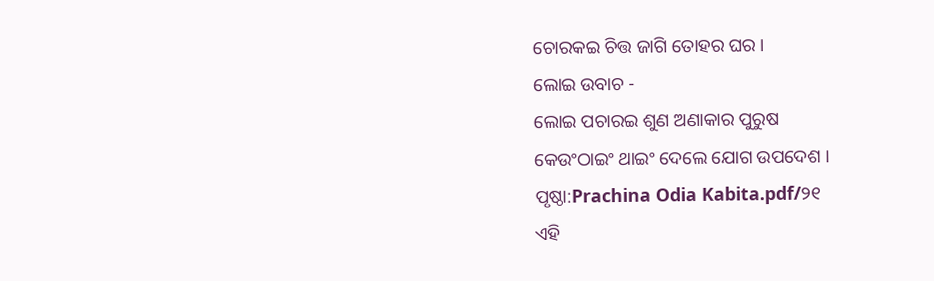ଚୋରକଇ ଚିତ୍ତ ଜାଗି ତୋହର ଘର ।
ଲୋଇ ଉବାଚ -
ଲୋଇ ପଚାରଇ ଶୁଣ ଅଣାକାର ପୁରୁଷ
କେଉଂଠାଇଂ ଥାଇଂ ଦେଲେ ଯୋଗ ଉପଦେଶ ।
ପୃଷ୍ଠା:Prachina Odia Kabita.pdf/୨୧
ଏହି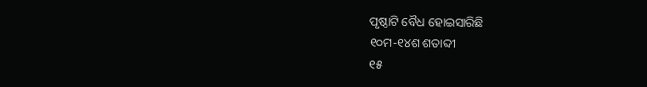ପୃଷ୍ଠାଟି ବୈଧ ହୋଇସାରିଛି
୧୦ମ-୧୪ଶ ଶତାବ୍ଦୀ
୧୫